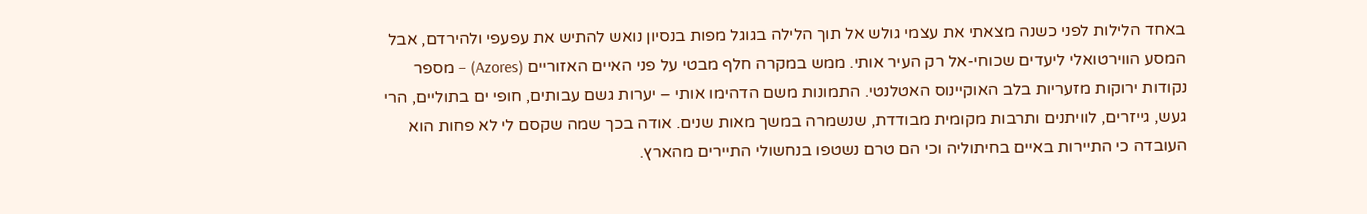באחד הלילות לפני כשנה מצאתי את עצמי גולש אל תוך הלילה בגוגל מפות בנסיון נואש להתיש את עפעפי ולהירדם, אבל המסע הווירטואלי ליעדים שכוחי-אל רק העיר אותי. ממש במקרה חלף מבטי על פני האיים האזוריים (Azores) – מספר נקודות ירוקות מזעריות בלב האוקיינוס האטלנטי. התמונות משם הדהימו אותי – יערות גשם עבותים, חופי ים בתוליים, הרי געש, גייזרים, לוויתנים ותרבות מקומית מבודדת, שנשמרה במשך מאות שנים. אודה בכך שמה שקסם לי לא פחות הוא העובדה כי התיירות באיים בחיתוליה וכי הם טרם נשטפו בנחשולי התיירים מהארץ.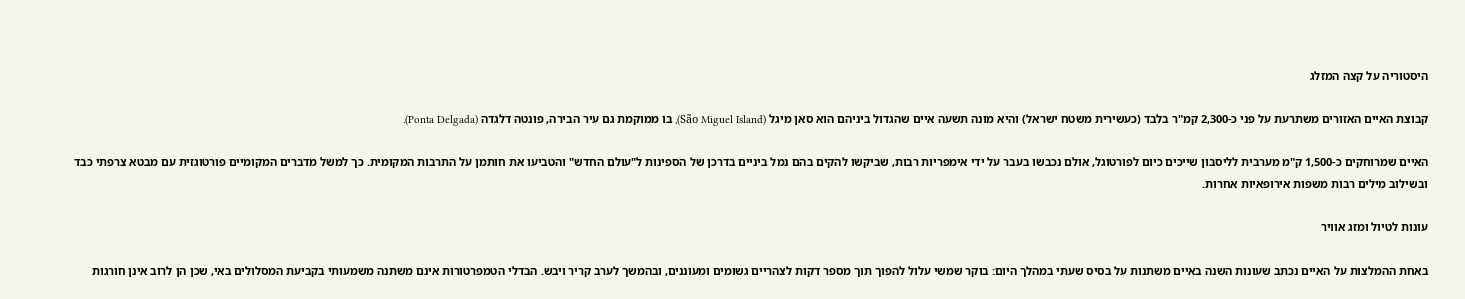היסטוריה על קצה המזלג

קבוצת האיים האזורים משתרעת על פני כ-2,300 קמ"ר בלבד (כעשירית משטח ישראל) והיא מונה תשעה איים שהגדול ביניהם הוא סאן מיגל (São Miguel Island), בו ממוקמת גם עיר הבירה, פונטה דלגדה (Ponta Delgada).

האיים שמרוחקים כ-1,500 ק"מ מערבית לליסבון שייכים כיום לפורטוגל, אולם נכבשו בעבר על ידי אימפריות רבות, שביקשו להקים בהם נמל ביניים בדרכן של הספינות ל"עולם החדש" והטביעו את חותמן על התרבות המקומית. כך למשל מדברים המקומיים פורטוגזית עם מבטא צרפתי כבד ובשילוב מילים רבות משפות אירופאיות אחרות.

עונות לטיול ומזג אוויר

באחת ההמלצות על האיים נכתב שעונות השנה באיים משתנות על בסיס שעתי במהלך היום: בוקר שמשי עלול להפוך תוך מספר דקות לצהריים גשומים ומעוננים, ובהמשך לערב קריר ויבש. הבדלי הטמפרטורות אינם משתנה משמעותי בקביעת המסלולים באי, שכן הן לרוב אינן חורגות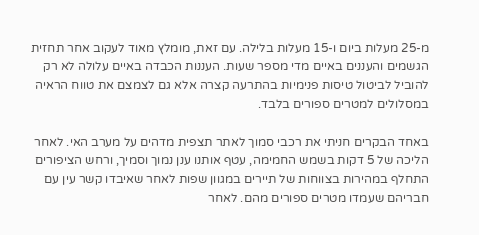מ-25 מעלות ביום ו-15 מעלות בלילה. עם זאת, מומלץ מאוד לעקוב אחר תחזית הגשמים והעננים באיים מדי מספר שעות. העננות הכבדה באיים עלולה לא רק להוביל לביטול טיסות פנימיות בהתרעה קצרה אלא גם לצמצם את טווח הראיה במסלולים למטרים ספורים בלבד.

באחד הבקרים חניתי את רכבי סמוך לאתר תצפית מדהים על מערב האי. לאחר הליכה של 5 דקות בשמש החמימה, עטף אותנו ענן נמוך וסמיך, ורחש הציפורים התחלף במהירות בצווחות של תיירים במגוון שפות לאחר שאיבדו קשר עין עם חבריהם שעמדו מטרים ספורים מהם. לאחר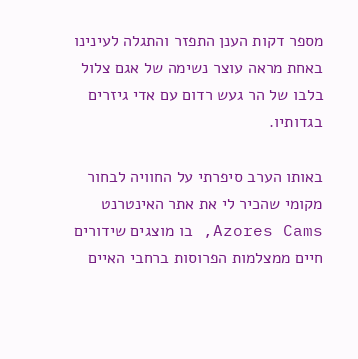מספר דקות הענן התפזר והתגלה לעינינו באחת מראה עוצר נשימה של אגם צלול בלבו של הר געש רדום עם אדי גיזרים בגדותיו.

באותו הערב סיפרתי על החוויה לבחור מקומי שהכיר לי את אתר האינטרנט Azores Cams, בו מוצגים שידורים חיים ממצלמות הפרוסות ברחבי האיים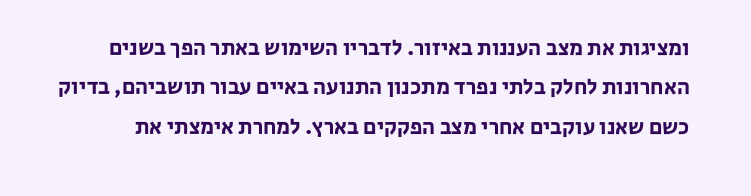ומציגות את מצב העננות באיזור. לדבריו השימוש באתר הפך בשנים האחרונות לחלק בלתי נפרד מתכנון התנועה באיים עבור תושביהם, בדיוק כשם שאנו עוקבים אחרי מצב הפקקים בארץ. למחרת אימצתי את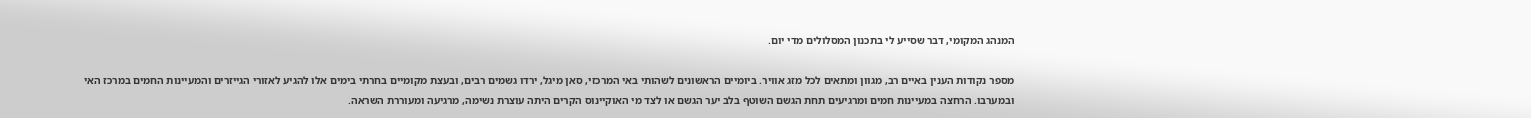המנהג המקומי, דבר שסייע לי בתכנון המסלולים מדי יום.

מספר נקודות הענין באיים רב, מגוון ומתאים לכל מזג אוויר. ביומיים הראשונים לשהותי באי המרכזי, סאן מיגל, ירדו גשמים רבים, ובעצת מקומיים בחרתי בימים אלו להגיע לאזורי הגייזרים והמעיינות החמים במרכז האי ובמערבו. הרחצה במעיינות חמים ומרגיעים תחת הגשם השוטף בלב יער הגשם או לצד מי האוקיינוס הקרים היתה עוצרת נשימה, מרגיעה ומעוררת השראה.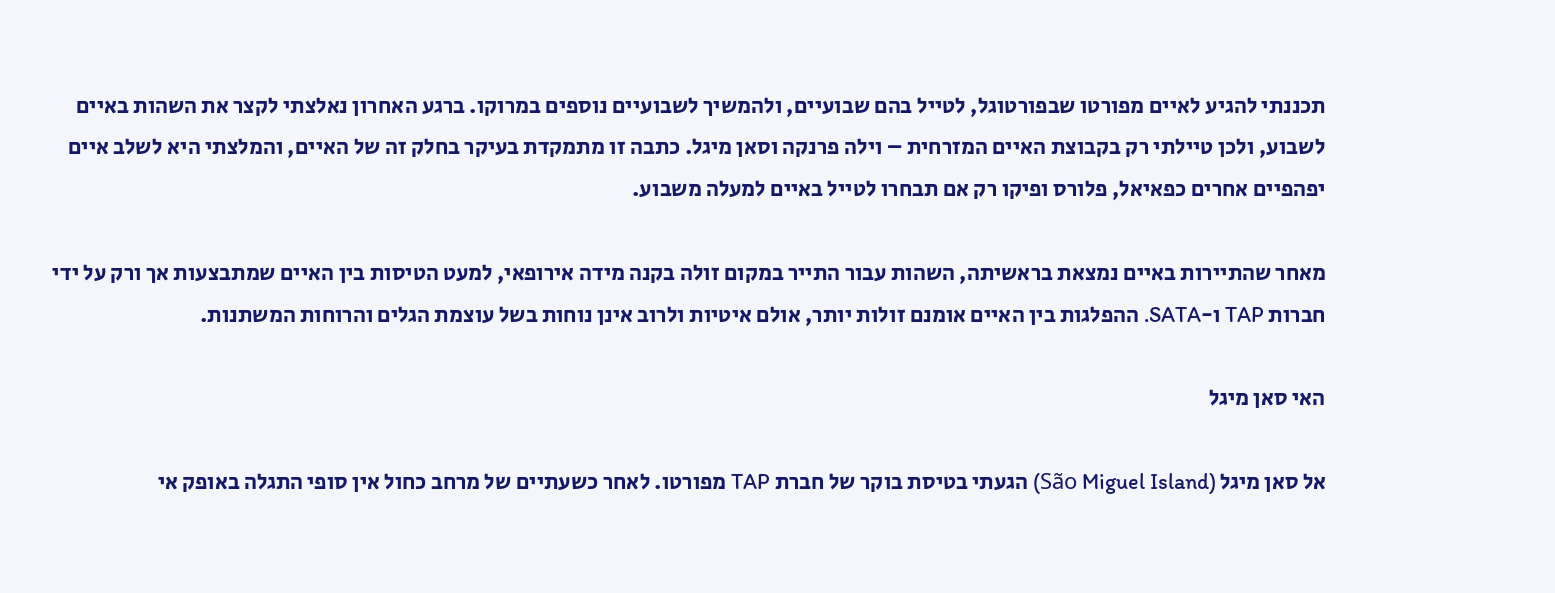תכננתי להגיע לאיים מפורטו שבפורטוגל, לטייל בהם שבועיים, ולהמשיך לשבועיים נוספים במרוקו. ברגע האחרון נאלצתי לקצר את השהות באיים לשבוע, ולכן טיילתי רק בקבוצת האיים המזרחית – וילה פרנקה וסאן מיגל. כתבה זו מתמקדת בעיקר בחלק זה של האיים, והמלצתי היא לשלב איים יפהפיים אחרים כפאיאל, פלורס ופיקו רק אם תבחרו לטייל באיים למעלה משבוע.

מאחר שהתיירות באיים נמצאת בראשיתה, השהות עבור התייר במקום זולה בקנה מידה אירופאי, למעט הטיסות בין האיים שמתבצעות אך ורק על ידי חברות TAP ו-SATA. ההפלגות בין האיים אומנם זולות יותר, אולם איטיות ולרוב אינן נוחות בשל עוצמת הגלים והרוחות המשתנות.

האי סאן מיגל

אל סאן מיגל (São Miguel Island) הגעתי בטיסת בוקר של חברת TAP מפורטו. לאחר כשעתיים של מרחב כחול אין סופי התגלה באופק אי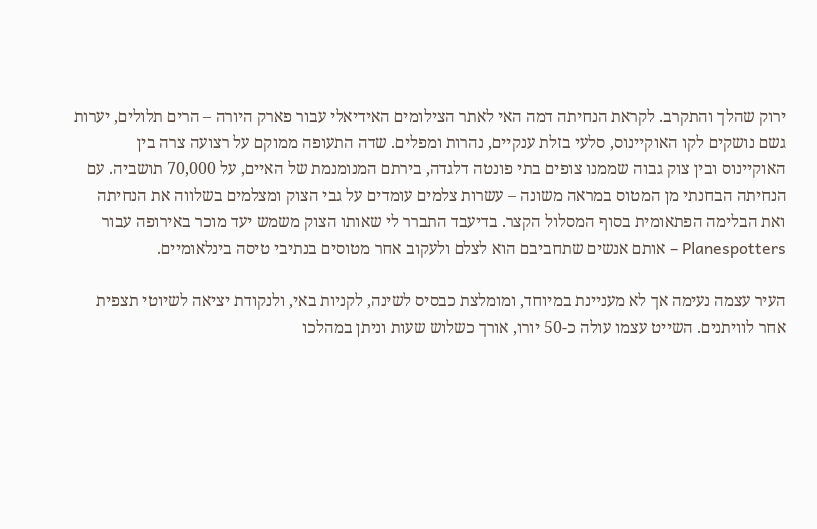ירוק שהלך והתקרב. לקראת הנחיתה דמה האי לאתר הצילומים האידיאלי עבור פארק היורה – הרים תלולים, יערות גשם נושקים לקו האוקיינוס, סלעי בזלת ענקיים, נהרות ומפלים. שדה התעופה ממוקם על רצועה צרה בין האוקיינוס ובין צוק גבוה שממנו צופים בתי פונטה דלגדה, בירתם המנומנמת של האיים, על 70,000 תושביה. עם הנחיתה הבחנתי מן המטוס במראה משונה – עשרות צלמים עומדים על גבי הצוק ומצלמים בשלווה את הנחיתה ואת הבלימה הפתאומית בסוף המסלול הקצר. בדיעבד התברר לי שאותו הצוק משמש יעד מוכר באירופה עבור Planespotters – אותם אנשים שתחביבם הוא לצלם ולעקוב אחר מטוסים בנתיבי טיסה בינלאומיים.

העיר עצמה נעימה אך לא מעניינת במיוחד, ומומלצת כבסיס לשינה, לקניות באי, ולנקודת יציאה לשיוטי תצפית אחר לוויתנים. השייט עצמו עולה כ-50 יורו, אורך כשלוש שעות וניתן במהלכו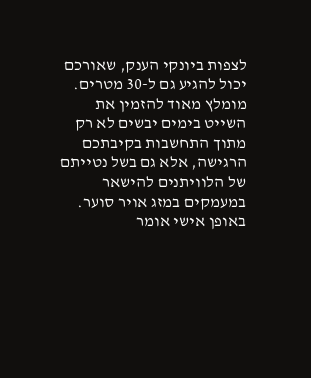לצפות ביונקי הענק, שאורכם יכול להגיע גם ל-30 מטרים. מומלץ מאוד להזמין את השייט בימים יבשים לא רק מתוך התחשבות בקיבתכם הרגישה, אלא גם בשל נטייתם של הלוויתנים להישאר במעמקים במזג אויר סוער. באופן אישי אומר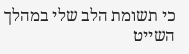כי תשומת הלב שלי במהלך השייט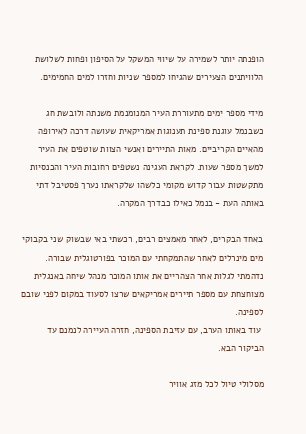הופנתה יותר לשמירה על שיווי המשקל על הסיפון ופחות לשלושת הלוויתנים הצעירים שהגיחו למספר שניות וחזרו למים החמימים.

מידי מספר ימים מתעוררת העיר המנומנמת משנתה ולובשת חג כשבנמל עוגנת ספינת תענוגות אמריקאית שעושה דרכה לאירופה מהאיים הקריביים. מאות התיירים ואנשי הצוות שוטפים את העיר למשך מספר שעות. לקראת העגינה נשטפים רחובות העיר והכנסיות מתקשטות עבור קדוש מקומי כלשהו שלקראתו נערך פסטיבל דתי באותה העת - בנמל כאילו כבדרך המקרה.

באחד הבקרים, לאחר מאמצים רבים, רכשתי באי שבשוק שני בקבוקי מים מינרלים לאחר שהתמקחתי עם המוכר בפורטוגלית שבורה. נדהמתי לגלות אחר הצהריים את אותו המוכר מנהל שיחה באנגלית מצוחצחת עם מספר תיירים אמריקאים שרצו לסעוד במקום לפני שובם לספינה.
 עוד באותו הערב, עם עזיבת הספינה, חזרה העיירה לנמנם עד הביקור הבא.

מסלולי טיול לכל מזג אוויר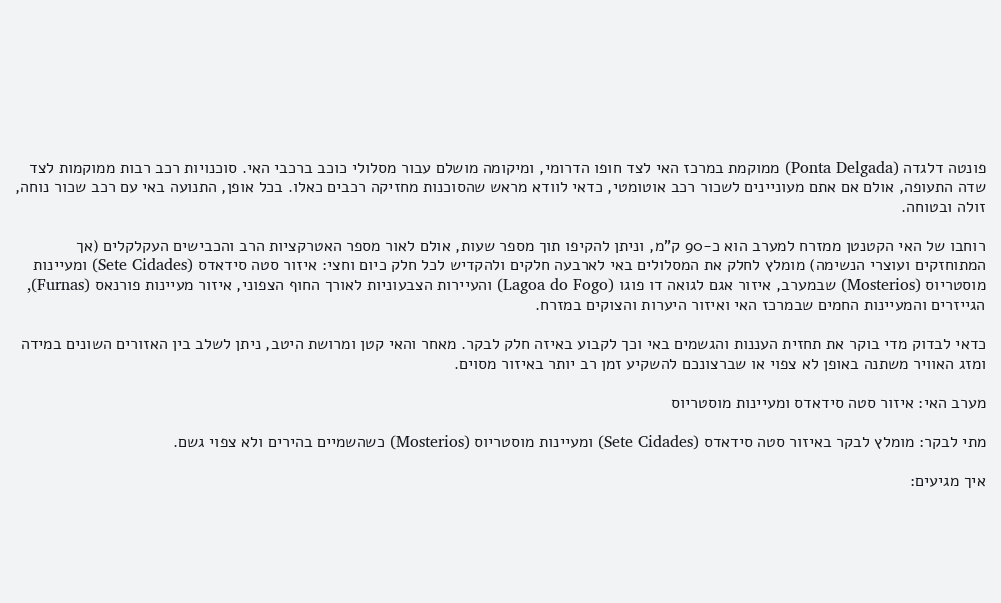פונטה דלגדה (Ponta Delgada) ממוקמת במרכז האי לצד חופו הדרומי, ומיקומה מושלם עבור מסלולי כוכב ברכבי האי. סוכנויות רכב רבות ממוקמות לצד שדה התעופה, אולם אם אתם מעוניינים לשכור רכב אוטומטי, כדאי לוודא מראש שהסוכנות מחזיקה רכבים כאלו. בכל אופן, התנועה באי עם רכב שכור נוחה, זולה ובטוחה.

רוחבו של האי הקטנטן ממזרח למערב הוא כ-90 ק"מ, וניתן להקיפו תוך מספר שעות, אולם לאור מספר האטרקציות הרב והכבישים העקלקלים (אך המתוחזקים ועוצרי הנשימה) מומלץ לחלק את המסלולים באי לארבעה חלקים ולהקדיש לכל חלק כיום וחצי: איזור סטה סידאדס (Sete Cidades) ומעיינות מוסטריוס (Mosterios) שבמערב, איזור אגם לגואה דו פוגו (Lagoa do Fogo) והעיירות הצבעוניות לאורך החוף הצפוני, איזור מעיינות פורנאס (Furnas), הגייזרים והמעיינות החמים שבמרכז האי ואיזור היערות והצוקים במזרח.

כדאי לבדוק מדי בוקר את תחזית העננות והגשמים באי וכך לקבוע באיזה חלק לבקר. מאחר והאי קטן ומרושת היטב, ניתן לשלב בין האזורים השונים במידה ומזג האוויר משתנה באופן לא צפוי או שברצונכם להשקיע זמן רב יותר באיזור מסוים.

מערב האי: איזור סטה סידאדס ומעיינות מוסטריוס

מתי לבקר: מומלץ לבקר באיזור סטה סידאדס (Sete Cidades) ומעיינות מוסטריוס (Mosterios) כשהשמיים בהירים ולא צפוי גשם.

איך מגיעים: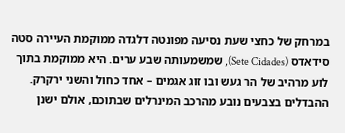במרחק של כחצי שעת נסיעה מפונטה דלגדה ממוקמת העיירה סטה סידאדס (Sete Cidades), שמשמעותה שבע ערים. היא ממוקמת בתוך לוע מרהיב של הר געש ובו זוג אגמים – אחד כחול והשני ירקרק. ההבדלים בצבעים נובע מהרכב המינרלים שבתוכם, אולם ישנן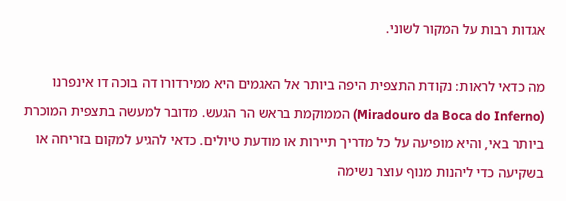אגדות רבות על המקור לשוני.

מה כדאי לראות: נקודת התצפית היפה ביותר אל האגמים היא ממירדורו דה בוכה דו אינפרנו (Miradouro da Boca do Inferno) הממוקמת בראש הר הגעש. מדובר למעשה בתצפית המוכרת ביותר באי, והיא מופיעה על כל מדריך תיירות או מודעת טיולים. כדאי להגיע למקום בזריחה או בשקיעה כדי ליהנות מנוף עוצר נשימה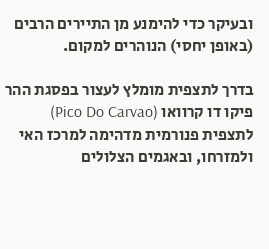ובעיקר כדי להימנע מן התיירים הרבים (באופן יחסי) הנוהרים למקום.

בדרך לתצפית מומלץ לעצור בפסגת ההר פיקו דו קרוואו (Pico Do Carvao) לתצפית פנורמית מדהימה למרכז האי ולמזרחו, ובאגמים הצלולים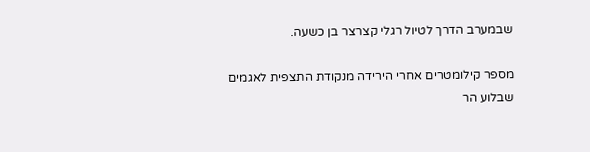שבמערב הדרך לטיול רגלי קצרצר בן כשעה.

מספר קילומטרים אחרי הירידה מנקודת התצפית לאגמים שבלוע הר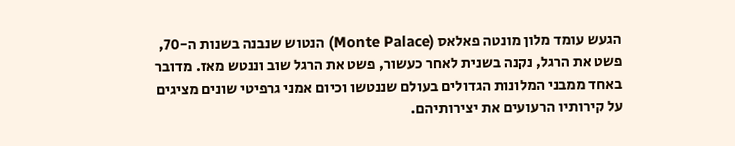הגעש עומד מלון מונטה פאלאס (Monte Palace) הנטוש שנבנה בשנות ה-70, פשט את הרגל, נקנה בשנית לאחר כעשור, פשט את הרגל שוב וננטש מאז. מדובר באחד ממבני המלונות הגדולים בעולם שננטשו וכיום אמני גרפיטי שונים מציגים על קירותיו הרעועים את יצירותיהם.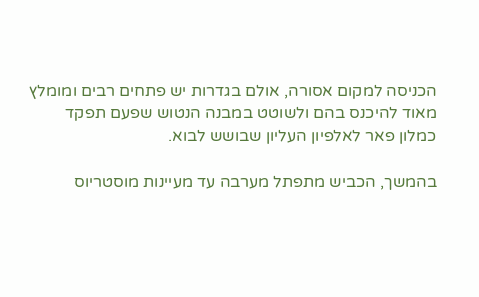הכניסה למקום אסורה, אולם בגדרות יש פתחים רבים ומומלץ מאוד להיכנס בהם ולשוטט במבנה הנטוש שפעם תפקד כמלון פאר לאלפיון העליון שבושש לבוא.

בהמשך, הכביש מתפתל מערבה עד מעיינות מוסטריוס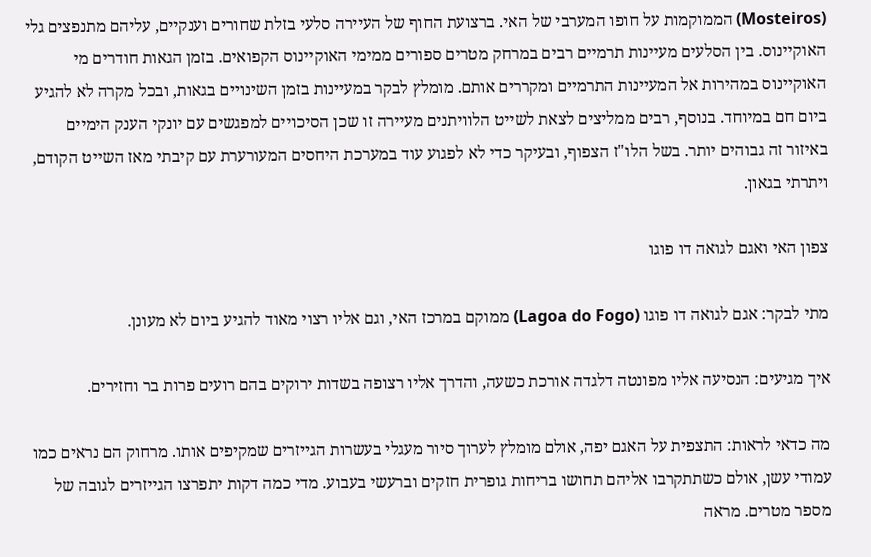(Mosteiros) הממוקמות על חופו המערבי של האי. ברצועת החוף של העיירה סלעי בזלת שחורים וענקיים, עליהם מתנפצים גלי האוקיינוס. בין הסלעים מעיינות תרמיים רבים במרחק מטרים ספורים ממימי האוקיינוס הקפואים. בזמן הגאות חודרים מי האוקיינוס במהירות אל המעיינות התרמיים ומקררים אותם. מומלץ לבקר במעיינות בזמן השינויים בגאות, ובכל מקרה לא להגיע ביום חם במיוחד. בנוסף, רבים ממליצים לצאת לשייט הלוויתנים מעיירה זו שכן הסיכויים למפגשים עם יונקי הענק הימיים באיזור זה גבוהים יותר. בשל הלו"ז הצפוף, ובעיקר כדי לא לפגוע עוד במערכת היחסים המעורערת עם קיבתי מאז השייט הקודם, ויתרתי בגאון.

צפון האי ואגם לגואה דו פוגו

מתי לבקר: אגם לגואה דו פוגו (Lagoa do Fogo) ממוקם במרכז האי, וגם אליו רצוי מאוד להגיע ביום לא מעונן.

איך מגיעים: הנסיעה אליו מפונטה דלגדה אורכת כשעה, והדרך אליו רצופה בשדות ירוקים בהם רועים פרות בר וחזירים.

מה כדאי לראות: התצפית על האגם יפה, אולם מומלץ לערוך סיור מעגלי בעשרות הגייזרים שמקיפים אותו. מרחוק הם נראים כמו עמודי עשן, אולם כשתתקרבו אליהם תחושו בריחות גופרית חזקים וברעשי בעבוע. מדי כמה דקות יתפרצו הגייזרים לגובה של מספר מטרים. מראה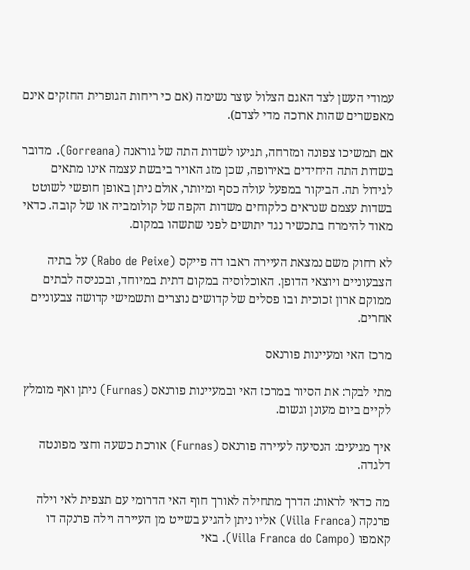עמודי העשן לצד האגם הצלול עוצר נשימה (אם כי ריחות הגופרית החזקים אינם מאפשרים שהות ארוכה מדי לצדם).

אם תמשיכו צפונה ומזרחה, תגיעו לשדות התה של גוראנה (Gorreana). מדובר בשדות התה היחידים באירופה, שכן מזג האויר ביבשת עצמה אינו מתאים לגידול תה. הביקור במפעל עולה כסף ומיותר, אולם ניתן באופן חופשי לשוטט בשדות עצמם שנראים כלקוחים משדות הקפה של קולומביה או של קובה. כדאי מאוד להימרח בתכשיר נגד יתושים לפני שתשהו במקום.

לא רחוק משם נמצאת העיירה ראבו דה פייקס (Rabo de Peixe) על בתיה הצבעוניים ויוצאי הדופן. האוכלוסיה במקום דתית במיוחד, ובכניסה לבתים ממוקם ארון זכוכית ובו פסלים של קדושים נוצרים ותשמישי קדושה צבעוניים אחרים.

מרכז האי ומעיינות פורנאס

מתי לבקר: את הסיור במרכז האי ובמעיינות פורנאס (Furnas) ניתן ואף מומלץ לקיים ביום מעונן וגשום.

איך מגיעים: הנסיעה לעיירה פורנאס (Furnas) אורכת כשעה וחצי מפונטה דלגדה.

מה כדאי לראות: הדרך מתחילה לאורך חוף האי הדרומי עם תצפית לאי וילה פרנקה (Villa Franca) אליו ניתן להגיע בשייט מן העיירה וילה פרנקה דו קאמפו (Villa Franca do Campo). באי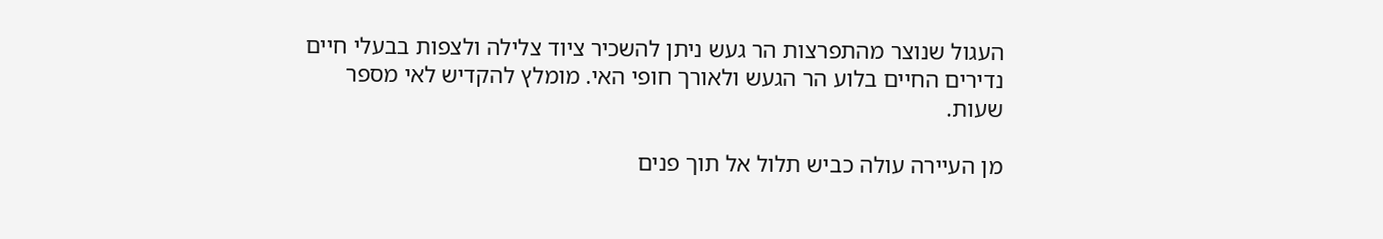העגול שנוצר מהתפרצות הר געש ניתן להשכיר ציוד צלילה ולצפות בבעלי חיים נדירים החיים בלוע הר הגעש ולאורך חופי האי. מומלץ להקדיש לאי מספר שעות.

מן העיירה עולה כביש תלול אל תוך פנים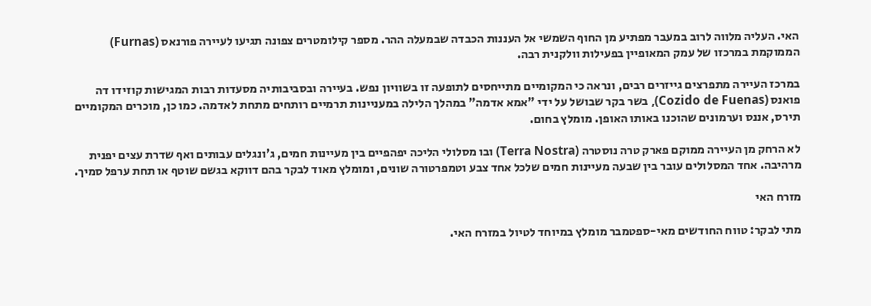האי. העליה מלווה לרוב במעבר מפתיע מן החוף השמשי אל העננות הכבדה שבמעלה ההר. מספר קילומטרים צפונה תגיעו לעיירה פורנאס (Furnas) הממוקמת במרכזו של עמק המאופיין בפעילות וולקנית רבה.

במרכז העיירה מתפרצים גייזרים רבים, ונראה כי המקומיים מתייחסים לתופעה זו בשוויון נפש. בעיירה ובסביבותיה מסעדות רבות המגישות קוזידו דה פואנס (Cozido de Fuenas), בשר בקר שבושל על ידי "אמא אדמה" במהלך הלילה במעניינות תרמיים רותחים מתחת לאדמה. כמו כן, מוכרים המקומיים תירס, אננס וערמונים שהוכנו באותו האופן. מומלץ בחום.

לא הרחק מן העיירה ממוקם פארק טרה נוסטרה (Terra Nostra) ובו מסלולי הליכה יפהפיים בין מעיינות חמים, ג'ונגלים עבותים ואף שדרת עצים יפנית מרהיבה. אחד המסלולים עובר בין שבעה מעיינות חמים שלכל אחד צבע וטמפרטורה שונים, ומומלץ מאוד לבקר בהם דווקא בגשם שוטף או תחת ערפל סמיך.

מזרח האי

מתי לבקר: טווח החודשים מאי-ספטמבר מומלץ במיוחד לטיול במזרח האי.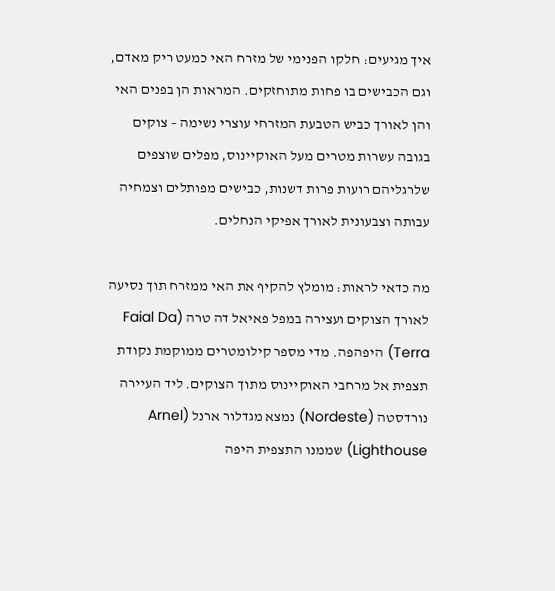איך מגיעים: חלקו הפנימי של מזרח האי כמעט ריק מאדם, וגם הכבישים בו פחות מתוחזקים. המראות הן בפנים האי והן לאורך כביש הטבעת המזרחי עוצרי נשימה – צוקים בגובה עשרות מטרים מעל האוקיינוס, מפלים שוצפים שלרגליהם רועות פרות דשנות, כבישים מפותלים וצמחיה עבותה וצבעונית לאורך אפיקי הנחלים.

מה כדאי לראות: מומלץ להקיף את האי ממזרח תוך נסיעה לאורך הצוקים ועצירה במפל פאיאל דה טרה (Faial Da Terra) היפהפה. מדי מספר קילומטרים ממוקמת נקודת תצפית אל מרחבי האוקיינוס מתוך הצוקים. ליד העיירה נורדסטה (Nordeste) נמצא מגדלור ארנל (Arnel Lighthouse) שממנו התצפית היפה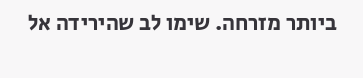ביותר מזרחה. שימו לב שהירידה אל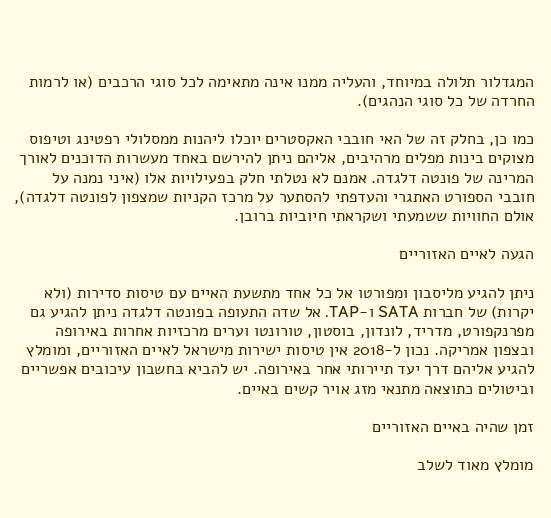המגדלור תלולה במיוחד, והעליה ממנו אינה מתאימה לכל סוגי הרכבים (או לרמות החרדה של כל סוגי הנהגים).

כמו כן, בחלק זה של האי חובבי האקסטרים יוכלו ליהנות ממסלולי רפטינג וטיפוס מצוקים בינות מפלים מרהיבים, אליהם ניתן להירשם באחד מעשרות הדוכנים לאורך המרינה של פונטה דלגדה. אמנם לא נטלתי חלק בפעילויות אלו (איני נמנה על חובבי הספורט האתגרי והעדפתי להסתער על מרכז הקניות שמצפון לפונטה דלגדה), אולם החוויות ששמעתי ושקראתי חיוביות ברובן.

הגעה לאיים האזוריים

ניתן להגיע מליסבון ומפורטו אל כל אחד מתשעת האיים עם טיסות סדירות (ולא יקרות) של חברות SATA ו-TAP. אל שדה התעופה בפונטה דלגדה ניתן להגיע גם מפרנקפורט, מדריד, לונדון, בוסטון, טורונטו וערים מרכזיות אחרות באירופה ובצפון אמריקה. נכון ל-2018 אין טיסות ישירות מישראל לאיים האזוריים, ומומלץ להגיע אליהם דרך יעד תיירותי אחר באירופה. יש להביא בחשבון עיכובים אפשריים וביטולים כתוצאה מתנאי מזג אויר קשים באיים.

זמן שהיה באיים האזוריים

מומלץ מאוד לשלב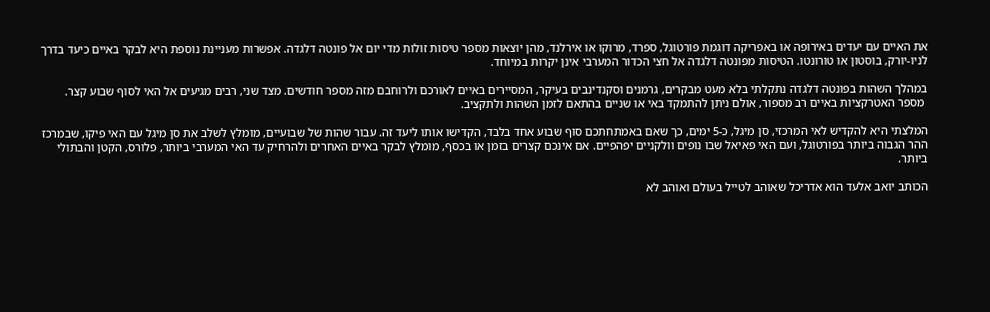את האיים עם יעדים באירופה או באפריקה דוגמת פורטוגל, ספרד, מרוקו או אירלנד, מהן יוצאות מספר טיסות זולות מדי יום אל פונטה דלגדה. אפשרות מעניינת נוספת היא לבקר באיים כיעד בדרך לניו-יורק, בוסטון או טורונטו. הטיסות מפונטה דלגדה אל חצי הכדור המערבי אינן יקרות במיוחד.

במהלך השהות בפונטה דלגדה נתקלתי בלא מעט מבקרים, גרמנים וסקנדינבים בעיקר, המסיירים באיים לאורכם ולרוחבם מזה מספר חודשים. מצד שני, רבים מגיעים אל האי לסוף שבוע קצר.
 מספר האטרקציות באיים רב מספור, אולם ניתן להתמקד באי או שניים בהתאם לזמן השהות ולתקציב.

המלצתי היא להקדיש לאי המרכזי, סן מיגל, כ-5 ימים, כך שאם באמתחתכם סוף שבוע אחד בלבד, הקדישו אותו ליעד זה. עבור שהות של שבועיים, מומלץ לשלב את סן מיגל עם האי פיקו, שבמרכז ההר הגבוה ביותר בפורטוגל, ועם האי פאיאל שבו נופים וולקניים יפהפיים. אם אינכם קצרים בזמן או בכסף, מומלץ לבקר באיים האחרים ולהרחיק עד האי המערבי ביותר, פלורס, הקטן והבתולי ביותר.

הכותב יואב אלעד הוא אדריכל שאוהב לטייל בעולם ואוהב לא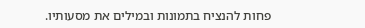פחות להנציח בתמונות ובמילים את מסעותיו.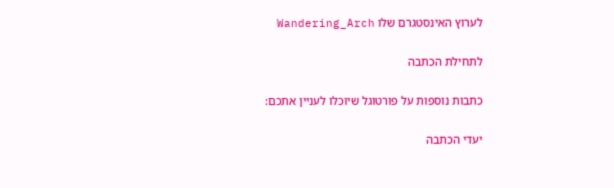לערוץ האינסטגרם שלו Wandering_Arch

לתחילת הכתבה

כתבות נוספות על פורטוגל שיוכלו לעניין אתכם:

יעדי הכתבה